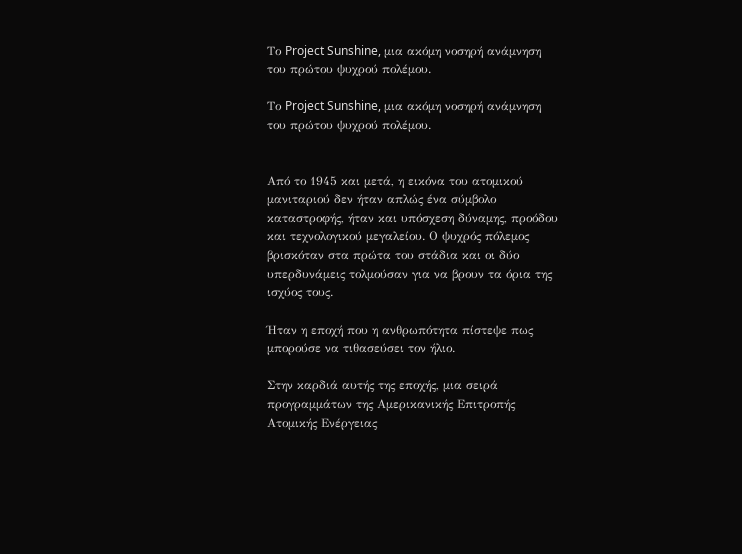Το Project Sunshine, μια ακόμη νοσηρή ανάμνηση του πρώτου ψυχρού πολέμου.

Το Project Sunshine, μια ακόμη νοσηρή ανάμνηση του πρώτου ψυχρού πολέμου.


Από το 1945 και μετά, η εικόνα του ατομικού μανιταριού δεν ήταν απλώς ένα σύμβολο καταστροφής, ήταν και υπόσχεση δύναμης, προόδου και τεχνολογικού μεγαλείου. Ο ψυχρός πόλεμος βρισκόταν στα πρώτα του στάδια και οι δύο υπερδυνάμεις τολμούσαν για να βρουν τα όρια της ισχύος τους.

Ήταν η εποχή που η ανθρωπότητα πίστεψε πως μπορούσε να τιθασεύσει τον ήλιο.

Στην καρδιά αυτής της εποχής, μια σειρά προγραμμάτων της Αμερικανικής Επιτροπής Ατομικής Ενέργειας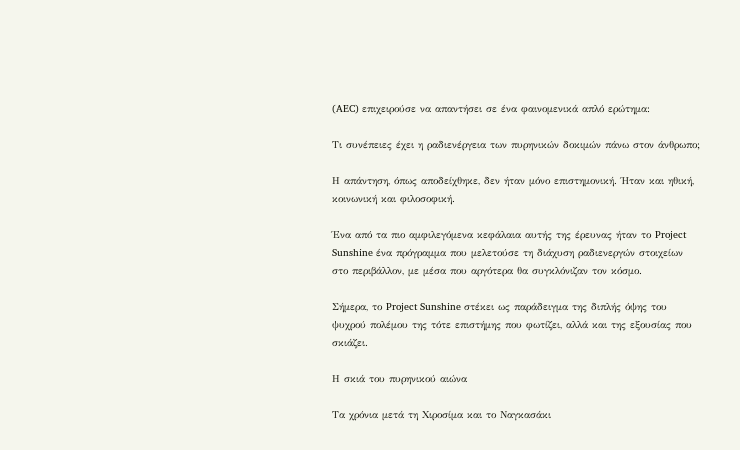(AEC) επιχειρούσε να απαντήσει σε ένα φαινομενικά απλό ερώτημα:

Τι συνέπειες έχει η ραδιενέργεια των πυρηνικών δοκιμών πάνω στον άνθρωπο;

Η απάντηση, όπως αποδείχθηκε, δεν ήταν μόνο επιστημονική. Ήταν και ηθική, κοινωνική και φιλοσοφική.

Ένα από τα πιο αμφιλεγόμενα κεφάλαια αυτής της έρευνας ήταν το Project Sunshine ένα πρόγραμμα που μελετούσε τη διάχυση ραδιενεργών στοιχείων στο περιβάλλον, με μέσα που αργότερα θα συγκλόνιζαν τον κόσμο.

Σήμερα, το Project Sunshine στέκει ως παράδειγμα της διπλής όψης του ψυχρού πολέμου της τότε επιστήμης που φωτίζει, αλλά και της εξουσίας που σκιάζει.

Η σκιά του πυρηνικού αιώνα

Τα χρόνια μετά τη Χιροσίμα και το Ναγκασάκι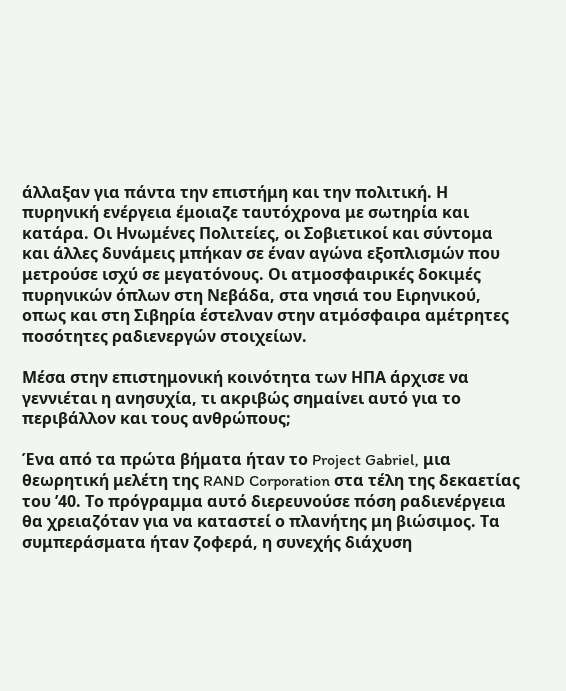άλλαξαν για πάντα την επιστήμη και την πολιτική. Η πυρηνική ενέργεια έμοιαζε ταυτόχρονα με σωτηρία και κατάρα. Οι Ηνωμένες Πολιτείες, οι Σοβιετικοί και σύντομα και άλλες δυνάμεις μπήκαν σε έναν αγώνα εξοπλισμών που μετρούσε ισχύ σε μεγατόνους. Οι ατμοσφαιρικές δοκιμές πυρηνικών όπλων στη Νεβάδα, στα νησιά του Ειρηνικού, οπως και στη Σιβηρία έστελναν στην ατμόσφαιρα αμέτρητες ποσότητες ραδιενεργών στοιχείων.

Μέσα στην επιστημονική κοινότητα των ΗΠΑ άρχισε να γεννιέται η ανησυχία, τι ακριβώς σημαίνει αυτό για το περιβάλλον και τους ανθρώπους;

Ένα από τα πρώτα βήματα ήταν το Project Gabriel, μια θεωρητική μελέτη της RAND Corporation στα τέλη της δεκαετίας του ’40. Το πρόγραμμα αυτό διερευνούσε πόση ραδιενέργεια θα χρειαζόταν για να καταστεί ο πλανήτης μη βιώσιμος. Τα συμπεράσματα ήταν ζοφερά, η συνεχής διάχυση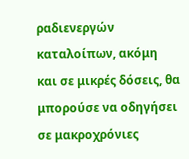ραδιενεργών καταλοίπων, ακόμη και σε μικρές δόσεις, θα μπορούσε να οδηγήσει σε μακροχρόνιες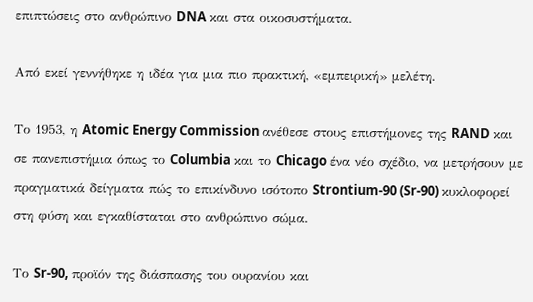επιπτώσεις στο ανθρώπινο DNA και στα οικοσυστήματα.

Από εκεί γεννήθηκε η ιδέα για μια πιο πρακτική, «εμπειρική» μελέτη.

Το 1953, η Atomic Energy Commission ανέθεσε στους επιστήμονες της RAND και σε πανεπιστήμια όπως το Columbia και το Chicago ένα νέο σχέδιο, να μετρήσουν με πραγματικά δείγματα πώς το επικίνδυνο ισότοπο Strontium-90 (Sr-90) κυκλοφορεί στη φύση και εγκαθίσταται στο ανθρώπινο σώμα.

Το Sr-90, προϊόν της διάσπασης του ουρανίου και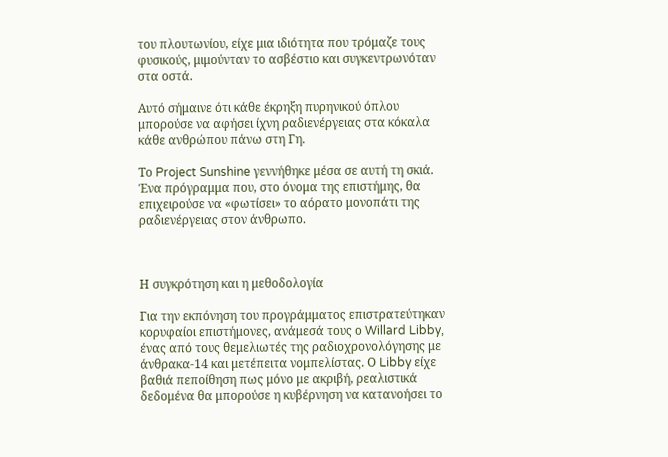του πλουτωνίου, είχε μια ιδιότητα που τρόμαζε τους φυσικούς, μιμούνταν το ασβέστιο και συγκεντρωνόταν στα οστά.

Αυτό σήμαινε ότι κάθε έκρηξη πυρηνικού όπλου μπορούσε να αφήσει ίχνη ραδιενέργειας στα κόκαλα κάθε ανθρώπου πάνω στη Γη.

Το Project Sunshine γεννήθηκε μέσα σε αυτή τη σκιά. Ένα πρόγραμμα που, στο όνομα της επιστήμης, θα επιχειρούσε να «φωτίσει» το αόρατο μονοπάτι της ραδιενέργειας στον άνθρωπο.



Η συγκρότηση και η μεθοδολογία

Για την εκπόνηση του προγράμματος επιστρατεύτηκαν κορυφαίοι επιστήμονες, ανάμεσά τους ο Willard Libby, ένας από τους θεμελιωτές της ραδιοχρονολόγησης με άνθρακα-14 και μετέπειτα νομπελίστας. Ο Libby είχε βαθιά πεποίθηση πως μόνο με ακριβή, ρεαλιστικά δεδομένα θα μπορούσε η κυβέρνηση να κατανοήσει το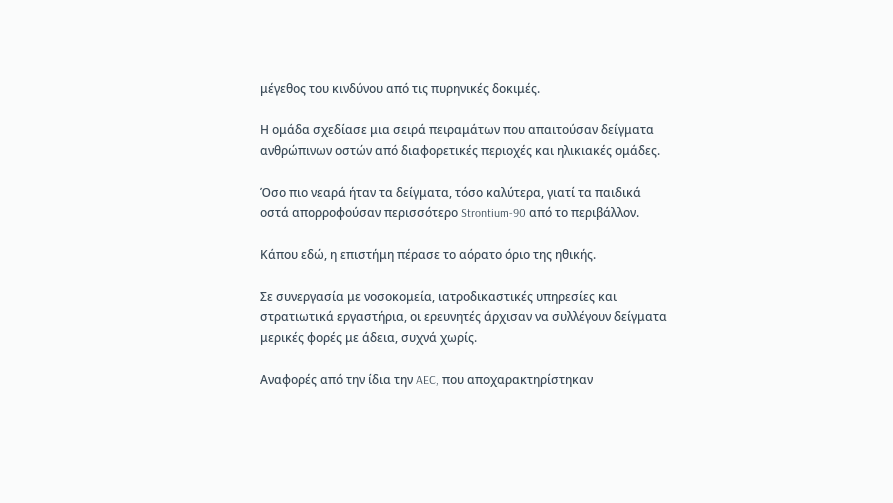μέγεθος του κινδύνου από τις πυρηνικές δοκιμές.

Η ομάδα σχεδίασε μια σειρά πειραμάτων που απαιτούσαν δείγματα ανθρώπινων οστών από διαφορετικές περιοχές και ηλικιακές ομάδες.

Όσο πιο νεαρά ήταν τα δείγματα, τόσο καλύτερα, γιατί τα παιδικά οστά απορροφούσαν περισσότερο Strontium-90 από το περιβάλλον.

Κάπου εδώ, η επιστήμη πέρασε το αόρατο όριο της ηθικής.

Σε συνεργασία με νοσοκομεία, ιατροδικαστικές υπηρεσίες και στρατιωτικά εργαστήρια, οι ερευνητές άρχισαν να συλλέγουν δείγματα μερικές φορές με άδεια, συχνά χωρίς.

Αναφορές από την ίδια την AEC, που αποχαρακτηρίστηκαν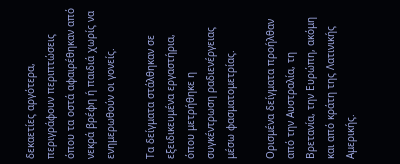δεκαετίες αργότερα, περιγράφουν περιπτώσεις όπου τα οστά αφαιρέθηκαν από νεκρά βρέφη ή παιδιά χωρίς να ενημερωθούν οι γονείς.

Τα δείγματα στάλθηκαν σε εξειδικευμένα εργαστήρια, όπου μετρήθηκε η συγκέντρωση ραδιενέργειας μέσω φασματομετρίας.

Ορισμένα δείγματα προήλθαν από την Αυστραλία, τη Βρετανία, την Ευρώπη, ακόμη και από κράτη της Λατινικής Αμερικής.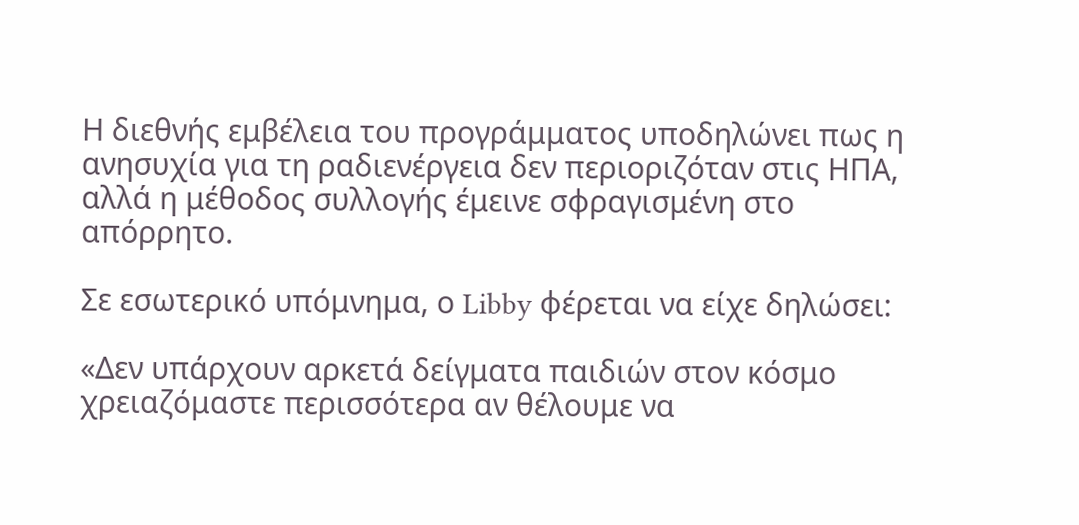Η διεθνής εμβέλεια του προγράμματος υποδηλώνει πως η ανησυχία για τη ραδιενέργεια δεν περιοριζόταν στις ΗΠΑ, αλλά η μέθοδος συλλογής έμεινε σφραγισμένη στο απόρρητο.

Σε εσωτερικό υπόμνημα, ο Libby φέρεται να είχε δηλώσει:

«Δεν υπάρχουν αρκετά δείγματα παιδιών στον κόσμο χρειαζόμαστε περισσότερα αν θέλουμε να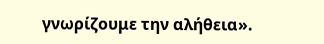γνωρίζουμε την αλήθεια».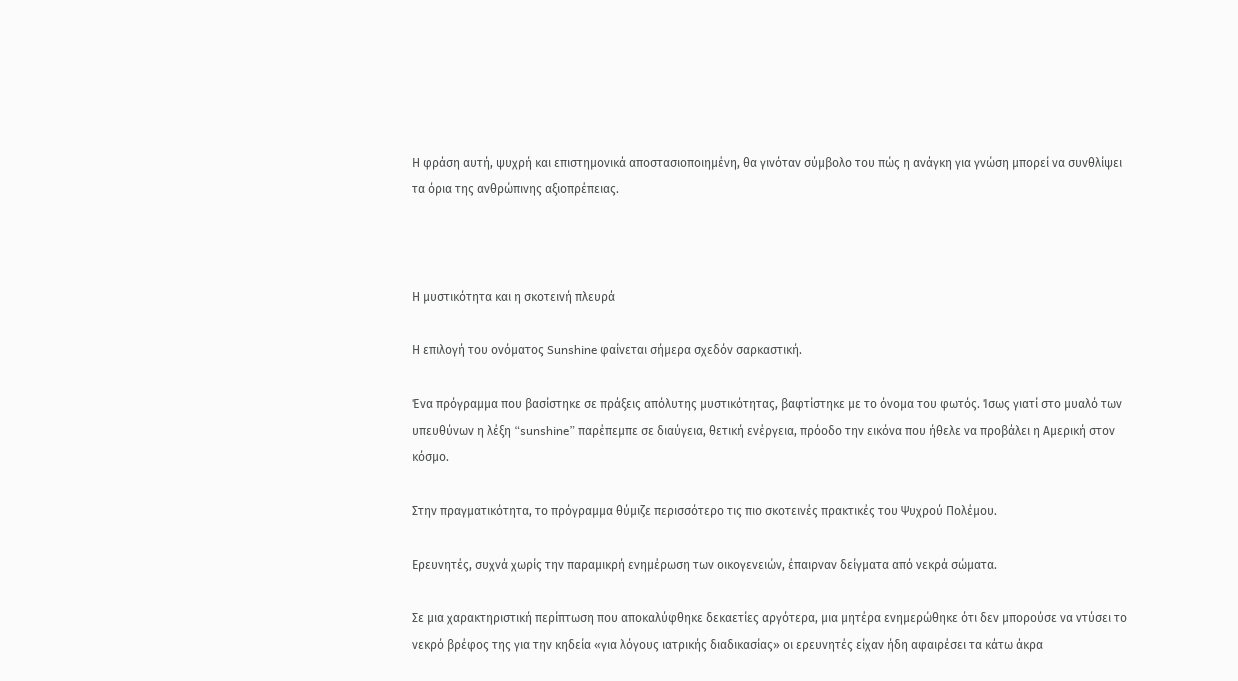Η φράση αυτή, ψυχρή και επιστημονικά αποστασιοποιημένη, θα γινόταν σύμβολο του πώς η ανάγκη για γνώση μπορεί να συνθλίψει τα όρια της ανθρώπινης αξιοπρέπειας.



Η μυστικότητα και η σκοτεινή πλευρά

Η επιλογή του ονόματος Sunshine φαίνεται σήμερα σχεδόν σαρκαστική.

Ένα πρόγραμμα που βασίστηκε σε πράξεις απόλυτης μυστικότητας, βαφτίστηκε με το όνομα του φωτός. Ίσως γιατί στο μυαλό των υπευθύνων η λέξη “sunshine” παρέπεμπε σε διαύγεια, θετική ενέργεια, πρόοδο την εικόνα που ήθελε να προβάλει η Αμερική στον κόσμο.

Στην πραγματικότητα, το πρόγραμμα θύμιζε περισσότερο τις πιο σκοτεινές πρακτικές του Ψυχρού Πολέμου.

Ερευνητές, συχνά χωρίς την παραμικρή ενημέρωση των οικογενειών, έπαιρναν δείγματα από νεκρά σώματα.

Σε μια χαρακτηριστική περίπτωση που αποκαλύφθηκε δεκαετίες αργότερα, μια μητέρα ενημερώθηκε ότι δεν μπορούσε να ντύσει το νεκρό βρέφος της για την κηδεία «για λόγους ιατρικής διαδικασίας» οι ερευνητές είχαν ήδη αφαιρέσει τα κάτω άκρα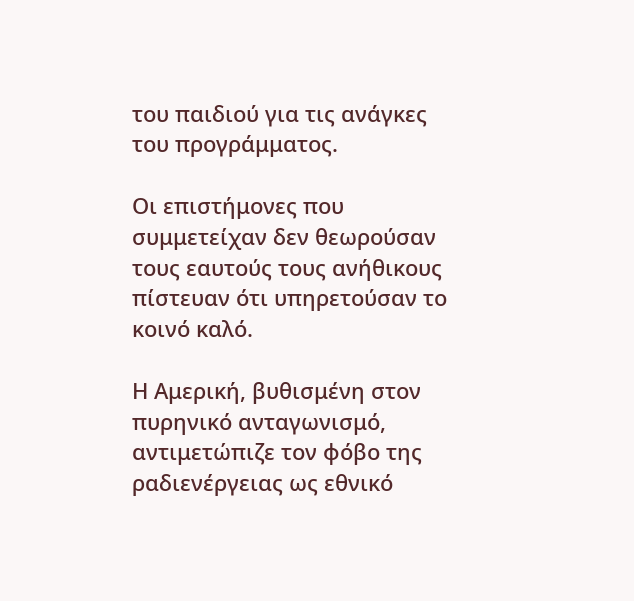του παιδιού για τις ανάγκες του προγράμματος.

Οι επιστήμονες που συμμετείχαν δεν θεωρούσαν τους εαυτούς τους ανήθικους πίστευαν ότι υπηρετούσαν το κοινό καλό.

Η Αμερική, βυθισμένη στον πυρηνικό ανταγωνισμό, αντιμετώπιζε τον φόβο της ραδιενέργειας ως εθνικό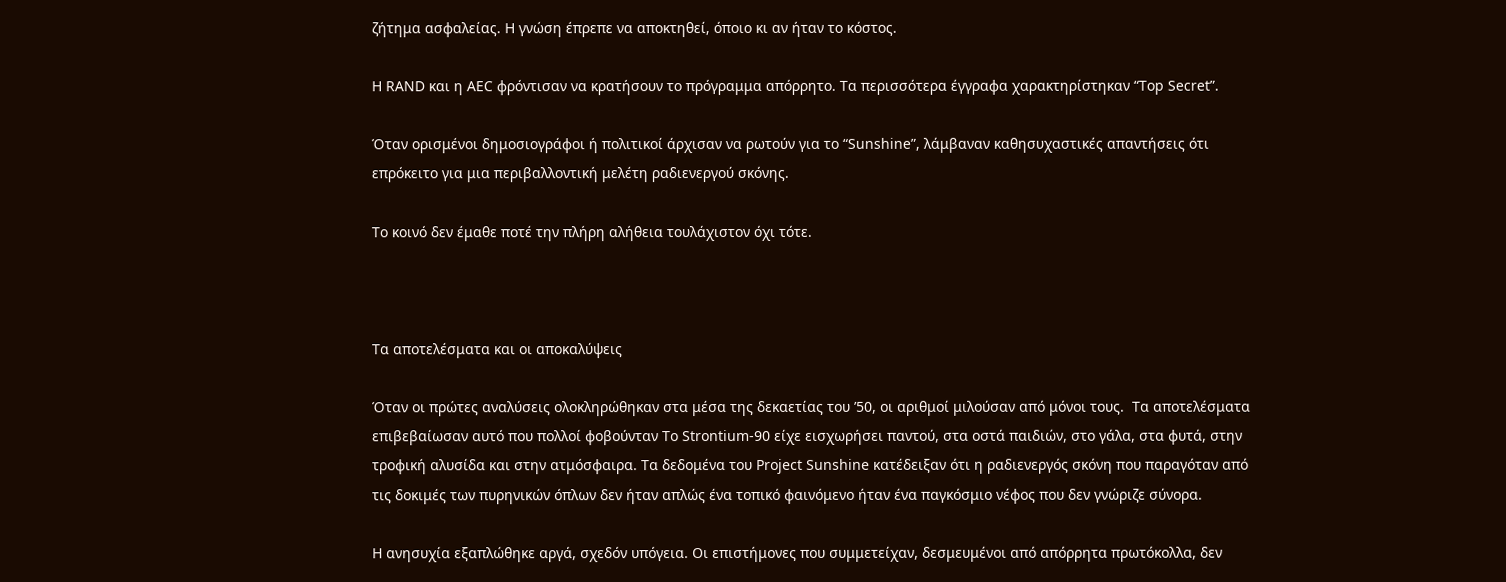ζήτημα ασφαλείας. Η γνώση έπρεπε να αποκτηθεί, όποιο κι αν ήταν το κόστος.

Η RAND και η AEC φρόντισαν να κρατήσουν το πρόγραμμα απόρρητο. Τα περισσότερα έγγραφα χαρακτηρίστηκαν “Top Secret”.

Όταν ορισμένοι δημοσιογράφοι ή πολιτικοί άρχισαν να ρωτούν για το “Sunshine”, λάμβαναν καθησυχαστικές απαντήσεις ότι επρόκειτο για μια περιβαλλοντική μελέτη ραδιενεργού σκόνης.

Το κοινό δεν έμαθε ποτέ την πλήρη αλήθεια τουλάχιστον όχι τότε.



Τα αποτελέσματα και οι αποκαλύψεις

Όταν οι πρώτες αναλύσεις ολοκληρώθηκαν στα μέσα της δεκαετίας του ’50, οι αριθμοί μιλούσαν από μόνοι τους.  Τα αποτελέσματα επιβεβαίωσαν αυτό που πολλοί φοβούνταν Το Strontium-90 είχε εισχωρήσει παντού, στα οστά παιδιών, στο γάλα, στα φυτά, στην τροφική αλυσίδα και στην ατμόσφαιρα. Τα δεδομένα του Project Sunshine κατέδειξαν ότι η ραδιενεργός σκόνη που παραγόταν από τις δοκιμές των πυρηνικών όπλων δεν ήταν απλώς ένα τοπικό φαινόμενο ήταν ένα παγκόσμιο νέφος που δεν γνώριζε σύνορα.

Η ανησυχία εξαπλώθηκε αργά, σχεδόν υπόγεια. Οι επιστήμονες που συμμετείχαν, δεσμευμένοι από απόρρητα πρωτόκολλα, δεν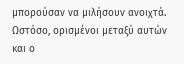μπορούσαν να μιλήσουν ανοιχτά. Ωστόσο, ορισμένοι μεταξύ αυτών και ο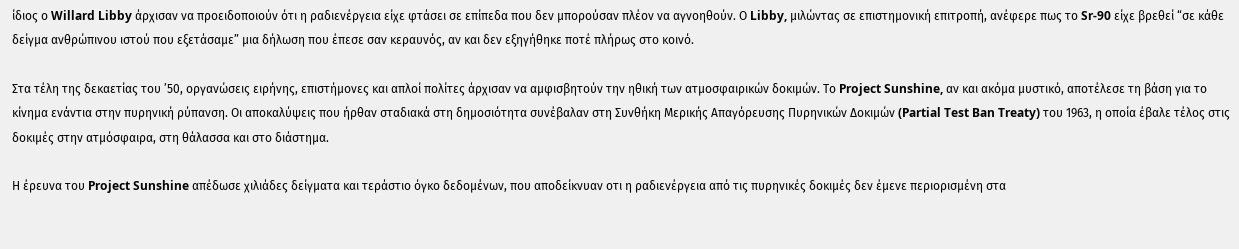ίδιος ο Willard Libby άρχισαν να προειδοποιούν ότι η ραδιενέργεια είχε φτάσει σε επίπεδα που δεν μπορούσαν πλέον να αγνοηθούν. Ο Libby, μιλώντας σε επιστημονική επιτροπή, ανέφερε πως το Sr-90 είχε βρεθεί “σε κάθε δείγμα ανθρώπινου ιστού που εξετάσαμε” μια δήλωση που έπεσε σαν κεραυνός, αν και δεν εξηγήθηκε ποτέ πλήρως στο κοινό.

Στα τέλη της δεκαετίας του ’50, οργανώσεις ειρήνης, επιστήμονες και απλοί πολίτες άρχισαν να αμφισβητούν την ηθική των ατμοσφαιρικών δοκιμών. Το Project Sunshine, αν και ακόμα μυστικό, αποτέλεσε τη βάση για το κίνημα ενάντια στην πυρηνική ρύπανση. Οι αποκαλύψεις που ήρθαν σταδιακά στη δημοσιότητα συνέβαλαν στη Συνθήκη Μερικής Απαγόρευσης Πυρηνικών Δοκιμών (Partial Test Ban Treaty) του 1963, η οποία έβαλε τέλος στις δοκιμές στην ατμόσφαιρα, στη θάλασσα και στο διάστημα.

Η έρευνα του Project Sunshine απέδωσε χιλιάδες δείγματα και τεράστιο όγκο δεδομένων, που αποδείκνυαν οτι η ραδιενέργεια από τις πυρηνικές δοκιμές δεν έμενε περιορισμένη στα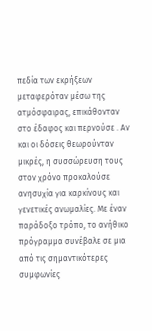πεδία των εκρήξεων μεταφερόταν μέσω της ατμόσφαιρας, επικάθονταν στο έδαφος και περνούσε . Αν και οι δόσεις θεωρούνταν μικρές, η συσσώρευση τους στον χρόνο προκαλούσε ανησυχία για καρκίνους και γενετικές ανωμαλίες. Με έναν παράδοξο τρόπο, το ανήθικο πρόγραμμα συνέβαλε σε μια από τις σημαντικότερες συμφωνίες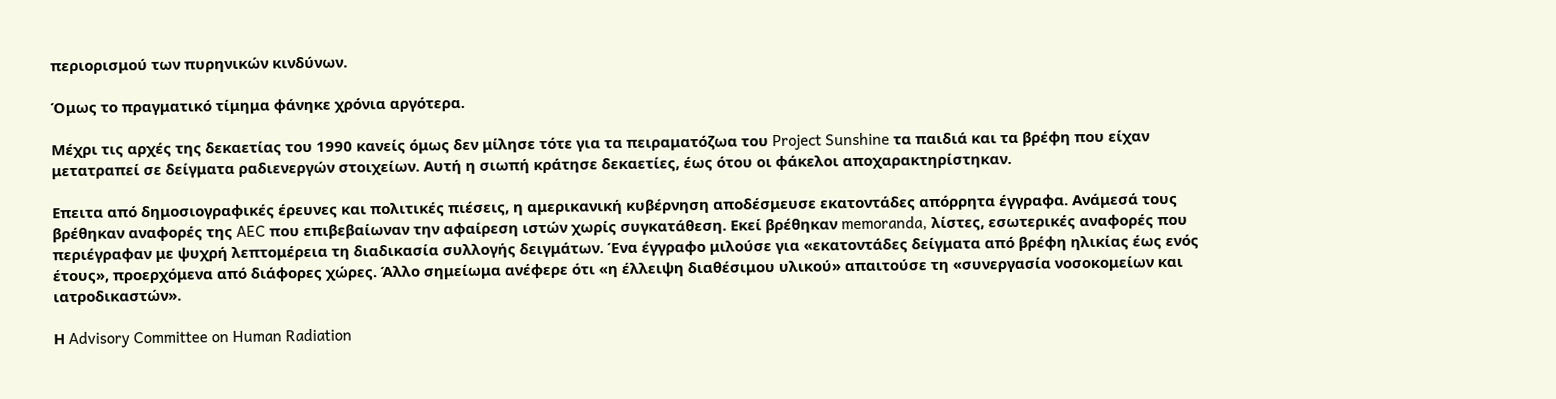περιορισμού των πυρηνικών κινδύνων.

Όμως το πραγματικό τίμημα φάνηκε χρόνια αργότερα.

Μέχρι τις αρχές της δεκαετίας του 1990 κανείς όμως δεν μίλησε τότε για τα πειραματόζωα του Project Sunshine τα παιδιά και τα βρέφη που είχαν μετατραπεί σε δείγματα ραδιενεργών στοιχείων. Αυτή η σιωπή κράτησε δεκαετίες, έως ότου οι φάκελοι αποχαρακτηρίστηκαν.

Επειτα από δημοσιογραφικές έρευνες και πολιτικές πιέσεις, η αμερικανική κυβέρνηση αποδέσμευσε εκατοντάδες απόρρητα έγγραφα. Ανάμεσά τους βρέθηκαν αναφορές της AEC που επιβεβαίωναν την αφαίρεση ιστών χωρίς συγκατάθεση. Εκεί βρέθηκαν memoranda, λίστες, εσωτερικές αναφορές που περιέγραφαν με ψυχρή λεπτομέρεια τη διαδικασία συλλογής δειγμάτων. Ένα έγγραφο μιλούσε για «εκατοντάδες δείγματα από βρέφη ηλικίας έως ενός έτους», προερχόμενα από διάφορες χώρες. Άλλο σημείωμα ανέφερε ότι «η έλλειψη διαθέσιμου υλικού» απαιτούσε τη «συνεργασία νοσοκομείων και ιατροδικαστών».

Η Advisory Committee on Human Radiation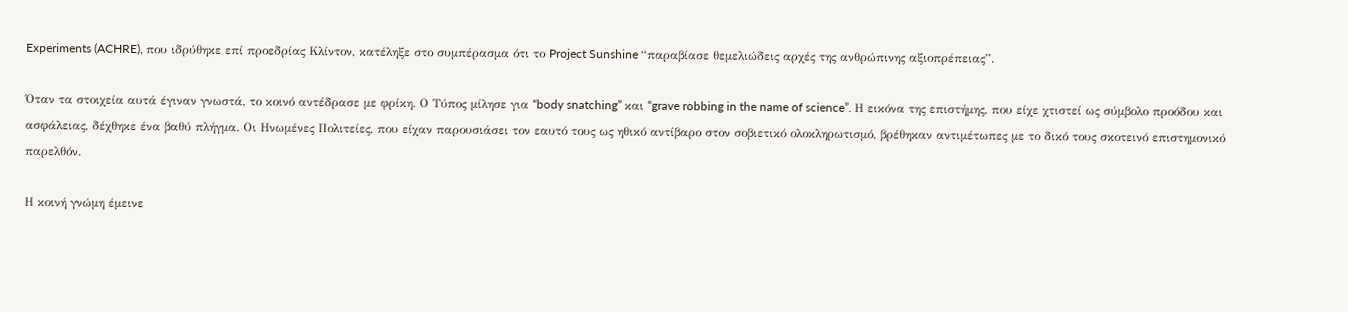Experiments (ACHRE), που ιδρύθηκε επί προεδρίας Κλίντον, κατέληξε στο συμπέρασμα ότι το Project Sunshine “παραβίασε θεμελιώδεις αρχές της ανθρώπινης αξιοπρέπειας”.

Όταν τα στοιχεία αυτά έγιναν γνωστά, το κοινό αντέδρασε με φρίκη. Ο Τύπος μίλησε για “body snatching” και “grave robbing in the name of science”. Η εικόνα της επιστήμης, που είχε χτιστεί ως σύμβολο προόδου και ασφάλειας, δέχθηκε ένα βαθύ πλήγμα. Οι Ηνωμένες Πολιτείες, που είχαν παρουσιάσει τον εαυτό τους ως ηθικό αντίβαρο στον σοβιετικό ολοκληρωτισμό, βρέθηκαν αντιμέτωπες με το δικό τους σκοτεινό επιστημονικό παρελθόν.

Η κοινή γνώμη έμεινε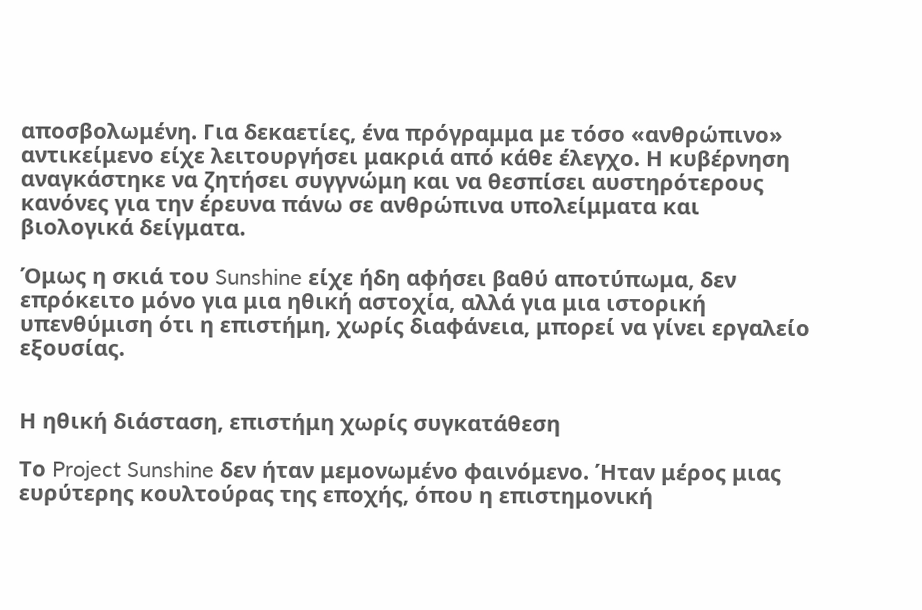αποσβολωμένη. Για δεκαετίες, ένα πρόγραμμα με τόσο «ανθρώπινο» αντικείμενο είχε λειτουργήσει μακριά από κάθε έλεγχο. Η κυβέρνηση αναγκάστηκε να ζητήσει συγγνώμη και να θεσπίσει αυστηρότερους κανόνες για την έρευνα πάνω σε ανθρώπινα υπολείμματα και βιολογικά δείγματα.

Όμως η σκιά του Sunshine είχε ήδη αφήσει βαθύ αποτύπωμα, δεν επρόκειτο μόνο για μια ηθική αστοχία, αλλά για μια ιστορική υπενθύμιση ότι η επιστήμη, χωρίς διαφάνεια, μπορεί να γίνει εργαλείο εξουσίας.


Η ηθική διάσταση, επιστήμη χωρίς συγκατάθεση

Το Project Sunshine δεν ήταν μεμονωμένο φαινόμενο. Ήταν μέρος μιας ευρύτερης κουλτούρας της εποχής, όπου η επιστημονική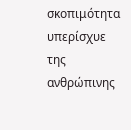σκοπιμότητα υπερίσχυε της ανθρώπινης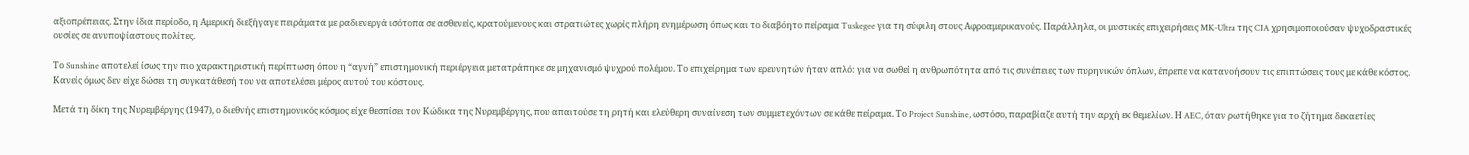αξιοπρέπειας. Στην ίδια περίοδο, η Αμερική διεξήγαγε πειράματα με ραδιενεργά ισότοπα σε ασθενείς, κρατούμενους και στρατιώτες χωρίς πλήρη ενημέρωση όπως και το διαβόητο πείραμα Tuskegee για τη σύφιλη στους Αφροαμερικανούς. Παράλληλα, οι μυστικές επιχειρήσεις MK-Ultra της CIA χρησιμοποιούσαν ψυχοδραστικές ουσίες σε ανυποψίαστους πολίτες.

Το Sunshine αποτελεί ίσως την πιο χαρακτηριστική περίπτωση όπου η “αγνή” επιστημονική περιέργεια μετατράπηκε σε μηχανισμό ψυχρού πολέμου. Το επιχείρημα των ερευνητών ήταν απλό: για να σωθεί η ανθρωπότητα από τις συνέπειες των πυρηνικών όπλων, έπρεπε να κατανοήσουν τις επιπτώσεις τους με κάθε κόστος. Κανείς όμως δεν είχε δώσει τη συγκατάθεσή του να αποτελέσει μέρος αυτού του κόστους.

Μετά τη δίκη της Νυρεμβέργης (1947), ο διεθνής επιστημονικός κόσμος είχε θεσπίσει τον Κώδικα της Νυρεμβέργης, που απαιτούσε τη ρητή και ελεύθερη συναίνεση των συμμετεχόντων σε κάθε πείραμα. Το Project Sunshine, ωστόσο, παραβίαζε αυτή την αρχή εκ θεμελίων. Η AEC, όταν ρωτήθηκε για το ζήτημα δεκαετίες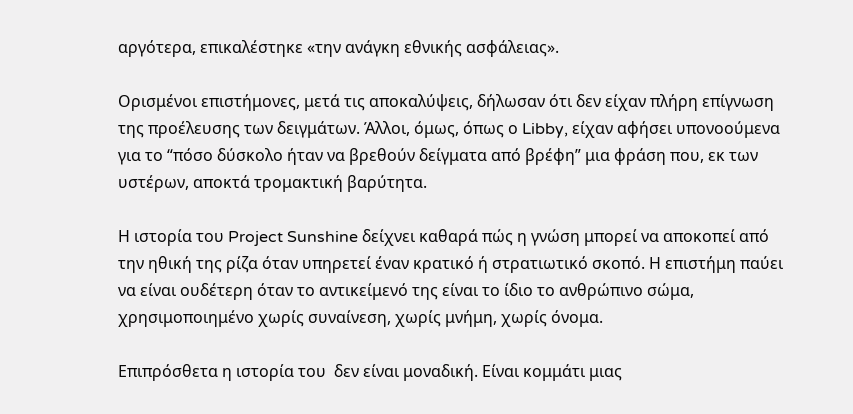αργότερα, επικαλέστηκε «την ανάγκη εθνικής ασφάλειας».

Ορισμένοι επιστήμονες, μετά τις αποκαλύψεις, δήλωσαν ότι δεν είχαν πλήρη επίγνωση της προέλευσης των δειγμάτων. Άλλοι, όμως, όπως ο Libby, είχαν αφήσει υπονοούμενα για το “πόσο δύσκολο ήταν να βρεθούν δείγματα από βρέφη” μια φράση που, εκ των υστέρων, αποκτά τρομακτική βαρύτητα.

Η ιστορία του Project Sunshine δείχνει καθαρά πώς η γνώση μπορεί να αποκοπεί από την ηθική της ρίζα όταν υπηρετεί έναν κρατικό ή στρατιωτικό σκοπό. Η επιστήμη παύει να είναι ουδέτερη όταν το αντικείμενό της είναι το ίδιο το ανθρώπινο σώμα, χρησιμοποιημένο χωρίς συναίνεση, χωρίς μνήμη, χωρίς όνομα.

Επιπρόσθετα η ιστορία του  δεν είναι μοναδική. Είναι κομμάτι μιας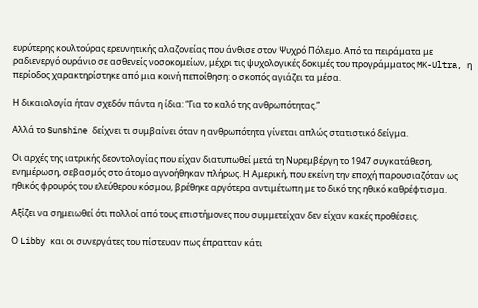ευρύτερης κουλτούρας ερευνητικής αλαζονείας που άνθισε στον Ψυχρό Πόλεμο. Από τα πειράματα με ραδιενεργό ουράνιο σε ασθενείς νοσοκομείων, μέχρι τις ψυχολογικές δοκιμές του προγράμματος MK-Ultra, η περίοδος χαρακτηρίστηκε από μια κοινή πεποίθηση: ο σκοπός αγιάζει τα μέσα.

Η δικαιολογία ήταν σχεδόν πάντα η ίδια: “Για το καλό της ανθρωπότητας.”

Αλλά το Sunshine δείχνει τι συμβαίνει όταν η ανθρωπότητα γίνεται απλώς στατιστικό δείγμα.

Οι αρχές της ιατρικής δεοντολογίας που είχαν διατυπωθεί μετά τη Νυρεμβέργη το 1947 συγκατάθεση, ενημέρωση, σεβασμός στο άτομο αγνοήθηκαν πλήρως. Η Αμερική, που εκείνη την εποχή παρουσιαζόταν ως ηθικός φρουρός του ελεύθερου κόσμου, βρέθηκε αργότερα αντιμέτωπη με το δικό της ηθικό καθρέφτισμα.

Αξίζει να σημειωθεί ότι πολλοί από τους επιστήμονες που συμμετείχαν δεν είχαν κακές προθέσεις.

Ο Libby και οι συνεργάτες του πίστευαν πως έπρατταν κάτι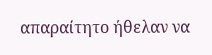απαραίτητο ήθελαν να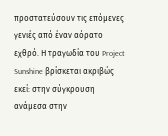προστατεύσουν τις επόμενες γενιές από έναν αόρατο εχθρό. Η τραγωδία του Project Sunshine βρίσκεται ακριβώς εκεί: στην σύγκρουση ανάμεσα στην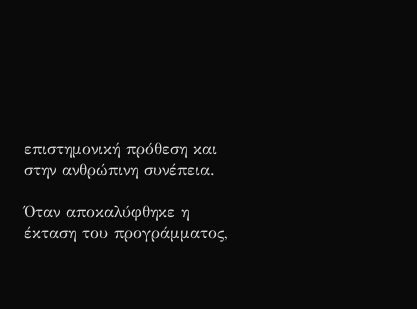επιστημονική πρόθεση και στην ανθρώπινη συνέπεια.

Όταν αποκαλύφθηκε η έκταση του προγράμματος,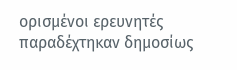ορισμένοι ερευνητές παραδέχτηκαν δημοσίως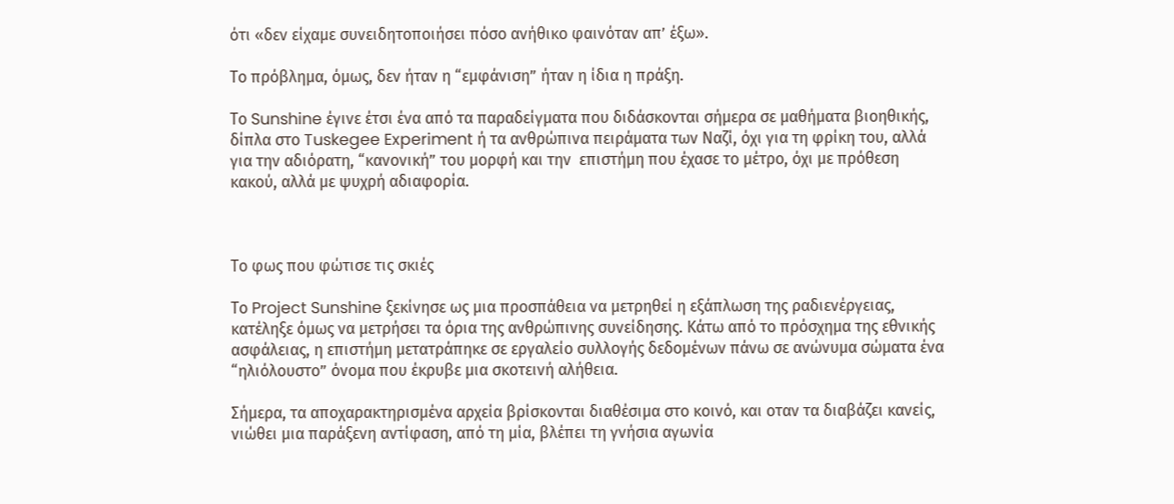ότι «δεν είχαμε συνειδητοποιήσει πόσο ανήθικο φαινόταν απ’ έξω».

Το πρόβλημα, όμως, δεν ήταν η “εμφάνιση” ήταν η ίδια η πράξη.

Το Sunshine έγινε έτσι ένα από τα παραδείγματα που διδάσκονται σήμερα σε μαθήματα βιοηθικής, δίπλα στο Tuskegee Experiment ή τα ανθρώπινα πειράματα των Ναζί, όχι για τη φρίκη του, αλλά για την αδιόρατη, “κανονική” του μορφή και την  επιστήμη που έχασε το μέτρο, όχι με πρόθεση κακού, αλλά με ψυχρή αδιαφορία.



Το φως που φώτισε τις σκιές

Το Project Sunshine ξεκίνησε ως μια προσπάθεια να μετρηθεί η εξάπλωση της ραδιενέργειας, κατέληξε όμως να μετρήσει τα όρια της ανθρώπινης συνείδησης. Κάτω από το πρόσχημα της εθνικής ασφάλειας, η επιστήμη μετατράπηκε σε εργαλείο συλλογής δεδομένων πάνω σε ανώνυμα σώματα ένα “ηλιόλουστο” όνομα που έκρυβε μια σκοτεινή αλήθεια.

Σήμερα, τα αποχαρακτηρισμένα αρχεία βρίσκονται διαθέσιμα στο κοινό, και οταν τα διαβάζει κανείς, νιώθει μια παράξενη αντίφαση, από τη μία, βλέπει τη γνήσια αγωνία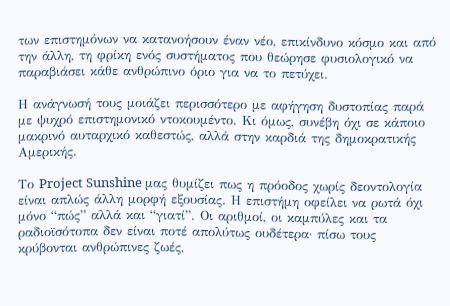των επιστημόνων να κατανοήσουν έναν νέο, επικίνδυνο κόσμο και από την άλλη, τη φρίκη ενός συστήματος που θεώρησε φυσιολογικό να παραβιάσει κάθε ανθρώπινο όριο για να το πετύχει.

Η ανάγνωσή τους μοιάζει περισσότερο με αφήγηση δυστοπίας παρά με ψυχρό επιστημονικό ντοκουμέντο. Κι όμως, συνέβη όχι σε κάποιο μακρινό αυταρχικό καθεστώς, αλλά στην καρδιά της δημοκρατικής Αμερικής.

Το Project Sunshine μας θυμίζει πως η πρόοδος χωρίς δεοντολογία είναι απλώς άλλη μορφή εξουσίας. Η επιστήμη οφείλει να ρωτά όχι μόνο “πώς” αλλά και “γιατί”. Οι αριθμοί, οι καμπύλες και τα ραδιοϊσότοπα δεν είναι ποτέ απολύτως ουδέτερα· πίσω τους κρύβονται ανθρώπινες ζωές,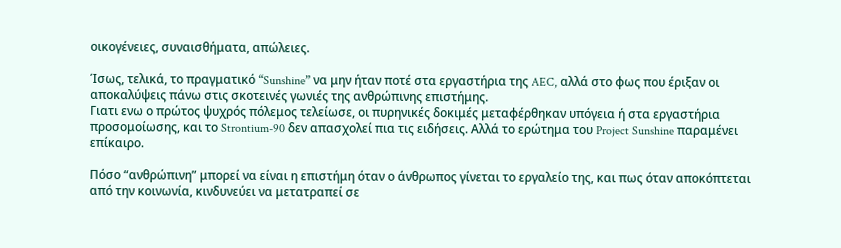οικογένειες, συναισθήματα, απώλειες.

Ίσως, τελικά, το πραγματικό “Sunshine” να μην ήταν ποτέ στα εργαστήρια της AEC, αλλά στο φως που έριξαν οι αποκαλύψεις πάνω στις σκοτεινές γωνιές της ανθρώπινης επιστήμης.
Γιατι ενω ο πρώτος ψυχρός πόλεμος τελείωσε, οι πυρηνικές δοκιμές μεταφέρθηκαν υπόγεια ή στα εργαστήρια προσομοίωσης, και το Strontium-90 δεν απασχολεί πια τις ειδήσεις. Αλλά το ερώτημα του Project Sunshine παραμένει επίκαιρο.

Πόσο “ανθρώπινη” μπορεί να είναι η επιστήμη όταν ο άνθρωπος γίνεται το εργαλείο της, και πως όταν αποκόπτεται από την κοινωνία, κινδυνεύει να μετατραπεί σε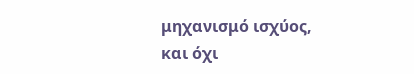μηχανισμό ισχύος, και όχι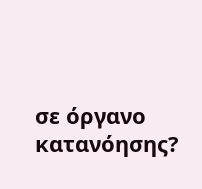σε όργανο κατανόησης?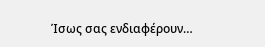Ίσως σας ενδιαφέρουν…